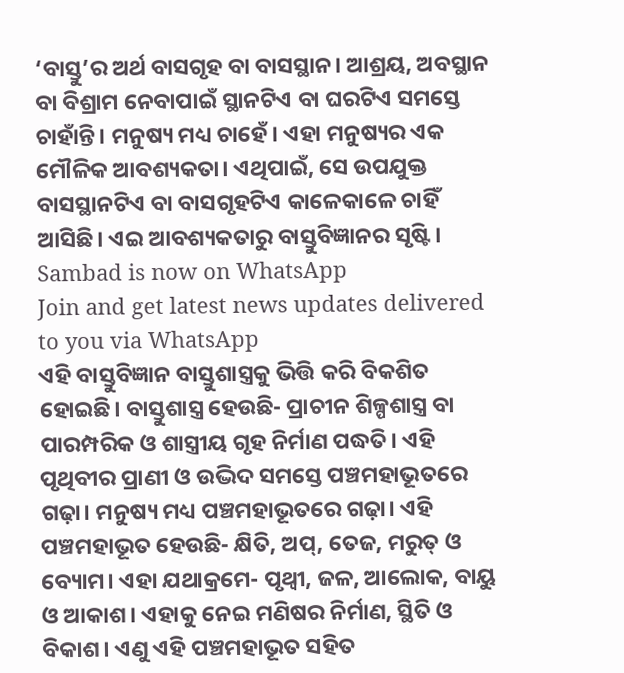‘ବାସ୍ତୁ’ର ଅର୍ଥ ବାସଗୃହ ବା ବାସସ୍ଥାନ। ଆଶ୍ରୟ, ଅବସ୍ଥାନ ବା ବିଶ୍ରାମ ନେବାପାଇଁ ସ୍ଥାନଟିଏ ବା ଘରଟିଏ ସମସ୍ତେ ଚାହାଁନ୍ତି। ମନୁଷ୍ୟ ମଧ୍ୟ ଚାହେଁ। ଏହା ମନୁଷ୍ୟର ଏକ ମୌଳିକ ଆବଶ୍ୟକତା। ଏଥିପାଇଁ, ସେ ଉପଯୁକ୍ତ ବାସସ୍ଥାନଟିଏ ବା ବାସଗୃହଟିଏ କାଳେକାଳେ ଚାହିଁ ଆସିଛି। ଏଇ ଆବଶ୍ୟକତାରୁ ବାସ୍ତୁବିଜ୍ଞାନର ସୃଷ୍ଟି।
Sambad is now on WhatsApp
Join and get latest news updates delivered to you via WhatsApp
ଏହି ବାସ୍ତୁବିଜ୍ଞାନ ବାସ୍ତୁଶାସ୍ତ୍ରକୁ ଭିତ୍ତି କରି ବିକଶିତ ହୋଇଛି। ବାସ୍ତୁଶାସ୍ତ୍ର ହେଉଛି- ପ୍ରାଚୀନ ଶିଳ୍ପଶାସ୍ତ୍ର ବା ପାରମ୍ପରିକ ଓ ଶାସ୍ତ୍ରୀୟ ଗୃହ ନିର୍ମାଣ ପଦ୍ଧତି। ଏହି ପୃଥିବୀର ପ୍ରାଣୀ ଓ ଉଦ୍ଭିଦ ସମସ୍ତେ ପଞ୍ଚମହାଭୂତରେ ଗଢ଼ା। ମନୁଷ୍ୟ ମଧ୍ୟ ପଞ୍ଚମହାଭୂତରେ ଗଢ଼ା। ଏହି ପଞ୍ଚମହାଭୂତ ହେଉଛି- କ୍ଷିତି, ଅପ୍, ତେଜ, ମରୁତ୍ ଓ ବ୍ୟୋମ। ଏହା ଯଥାକ୍ରମେ- ପୃଥ୍ୱୀ, ଜଳ, ଆଲୋକ, ବାୟୁ ଓ ଆକାଶ। ଏହାକୁ ନେଇ ମଣିଷର ନିର୍ମାଣ, ସ୍ଥିତି ଓ ବିକାଶ। ଏଣୁ ଏହି ପଞ୍ଚମହାଭୂତ ସହିତ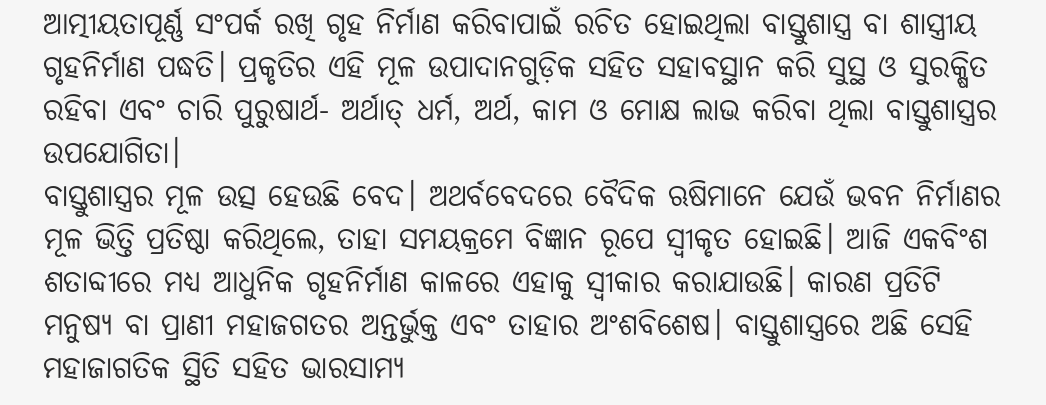ଆତ୍ମୀୟତାପୂର୍ଣ୍ଣ ସଂପର୍କ ରଖି ଗୃହ ନିର୍ମାଣ କରିବାପାଇଁ ରଚିତ ହୋଇଥିଲା ବାସ୍ତୁଶାସ୍ତ୍ର ବା ଶାସ୍ତ୍ରୀୟ ଗୃହନିର୍ମାଣ ପଦ୍ଧତି। ପ୍ରକୃତିର ଏହି ମୂଳ ଉପାଦାନଗୁଡ଼ିକ ସହିତ ସହାବସ୍ଥାନ କରି ସୁସ୍ଥ ଓ ସୁରକ୍ଷିତ ରହିବା ଏବଂ ଚାରି ପୁରୁଷାର୍ଥ- ଅର୍ଥାତ୍ ଧର୍ମ, ଅର୍ଥ, କାମ ଓ ମୋକ୍ଷ ଲାଭ କରିବା ଥିଲା ବାସ୍ତୁଶାସ୍ତ୍ରର ଉପଯୋଗିତା।
ବାସ୍ତୁଶାସ୍ତ୍ରର ମୂଳ ଉତ୍ସ ହେଉଛି ବେଦ। ଅଥର୍ବବେଦରେ ବୈଦିକ ଋଷିମାନେ ଯେଉଁ ଭବନ ନିର୍ମାଣର ମୂଳ ଭିତ୍ତି ପ୍ରତିଷ୍ଠା କରିଥିଲେ, ତାହା ସମୟକ୍ରମେ ବିଜ୍ଞାନ ରୂପେ ସ୍ୱୀକୃତ ହୋଇଛି। ଆଜି ଏକବିଂଶ ଶତାବ୍ଦୀରେ ମଧ୍ୟ ଆଧୁନିକ ଗୃହନିର୍ମାଣ କାଳରେ ଏହାକୁ ସ୍ୱୀକାର କରାଯାଉଛି। କାରଣ ପ୍ରତିଟି ମନୁଷ୍ୟ ବା ପ୍ରାଣୀ ମହାଜଗତର ଅନ୍ତର୍ଭୁକ୍ତ ଏବଂ ତାହାର ଅଂଶବିଶେଷ। ବାସ୍ତୁଶାସ୍ତ୍ରରେ ଅଛି ସେହି ମହାଜାଗତିକ ସ୍ଥିତି ସହିତ ଭାରସାମ୍ୟ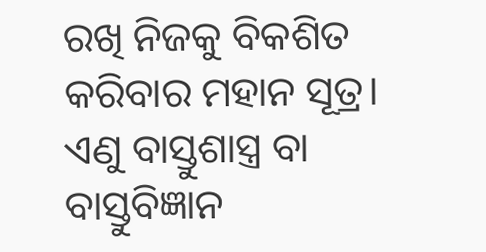ରଖି ନିଜକୁ ବିକଶିତ କରିବାର ମହାନ ସୂତ୍ର।
ଏଣୁ ବାସ୍ତୁଶାସ୍ତ୍ର ବା ବାସ୍ତୁବିଜ୍ଞାନ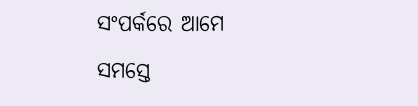ସଂପର୍କରେ ଆମେ ସମସ୍ତେ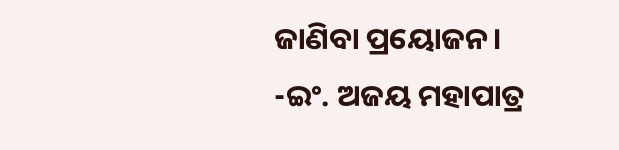ଜାଣିବା ପ୍ରୟୋଜନ।
-ଇଂ. ଅଜୟ ମହାପାତ୍ର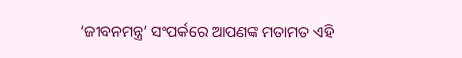‘ଜୀବନମନ୍ତ୍ର’ ସଂପର୍କରେ ଆପଣଙ୍କ ମତାମତ ଏହି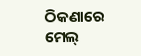ଠିକଣାରେ ମେଲ୍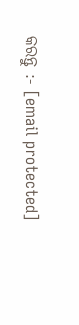କରନ୍ତୁ :- [email protected]